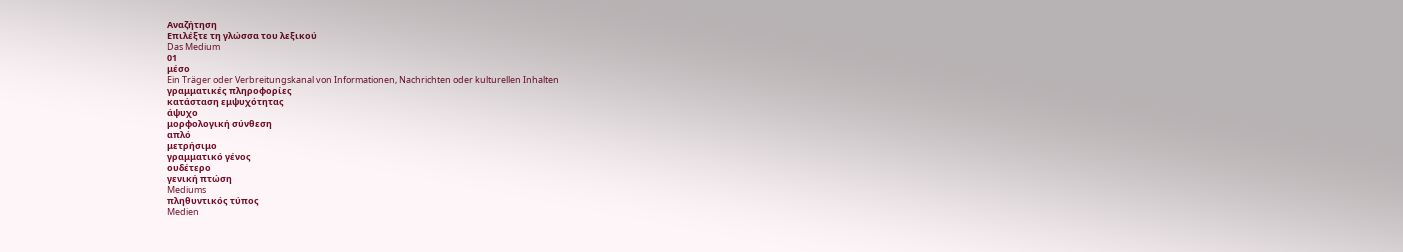Αναζήτηση
Επιλέξτε τη γλώσσα του λεξικού
Das Medium
01
μέσο
Ein Träger oder Verbreitungskanal von Informationen, Nachrichten oder kulturellen Inhalten
γραμματικές πληροφορίες
κατάσταση εμψυχότητας
άψυχο
μορφολογική σύνθεση
απλό
μετρήσιμο
γραμματικό γένος
ουδέτερο
γενική πτώση
Mediums
πληθυντικός τύπος
Medien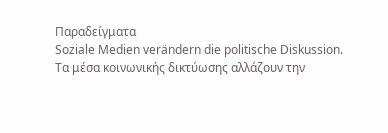Παραδείγματα
Soziale Medien verändern die politische Diskussion.
Τα μέσα κοινωνικής δικτύωσης αλλάζουν την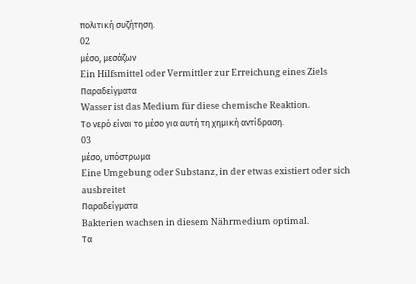πολιτική συζήτηση.
02
μέσο, μεσάζων
Ein Hilfsmittel oder Vermittler zur Erreichung eines Ziels
Παραδείγματα
Wasser ist das Medium für diese chemische Reaktion.
Το νερό είναι το μέσο για αυτή τη χημική αντίδραση.
03
μέσο, υπόστρωμα
Eine Umgebung oder Substanz, in der etwas existiert oder sich ausbreitet
Παραδείγματα
Bakterien wachsen in diesem Nährmedium optimal.
Τα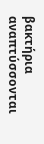βακτήρια αναπτύσσονται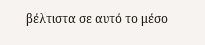βέλτιστα σε αυτό το μέσο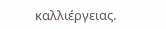καλλιέργειας.